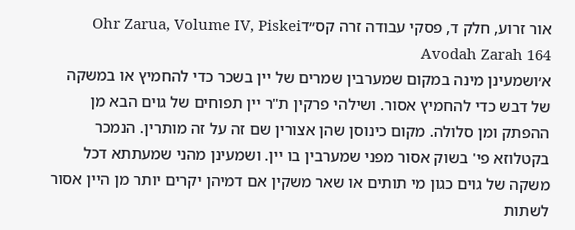אור זרוע, חלק ד, פסקי עבודה זרה קס״דOhr Zarua, Volume IV, Piskei Avodah Zarah 164
א׳ושמעינן מינה במקום שמערבין שמרים של יין בשכר כדי להחמיץ או במשקה של דבש כדי להחמיץ אסור. ושילהי פרקין ת"ר יין תפוחים של גוים הבא מן ההפתק ומן סלולה. מקום כינוסן שהן אצורין שם זה על זה מותרין. הנמכר בקטלוזא פי' בשוק אסור מפני שמערבין בו יין. ושמעינן מהני שמעתתא דכל משקה של גוים כגון מי תותים או שאר משקין אם דמיהן יקרים יותר מן היין אסור לשתות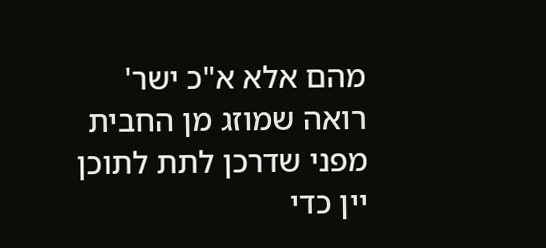מהם אלא א"כ ישר' רואה שמוזג מן החבית מפני שדרכן לתת לתוכן יין כדי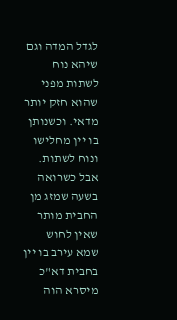לגדל המדה וגם שיהא נוח לשתות מפני שהוא חזק יותר מדאי. וכשנותן בו יין מחלישו ונוח לשתות. אבל כשרואה בשעה שמזג מן החבית מותר שאין לחוש שמא עירב בו יין בחבית דא"כ מיסרא הוה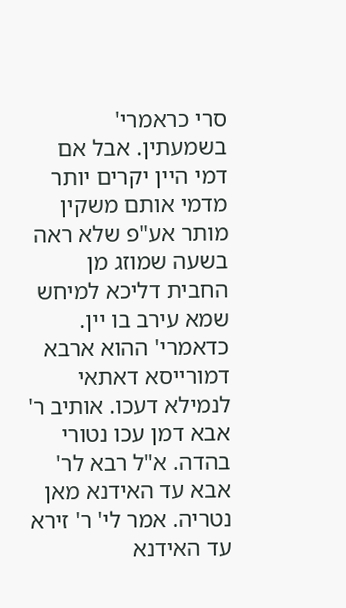סרי כראמרי' בשמעתין. אבל אם דמי היין יקרים יותר מדמי אותם משקין מותר אע"פ שלא ראה בשעה שמוזג מן החבית דליכא למיחש שמא עירב בו יין. כדאמרי' ההוא ארבא דמורייסא דאתאי לנמילא דעכו. אותיב ר' אבא דמן עכו נטורי בהדה. א"ל רבא לר' אבא עד האידנא מאן נטריה. אמר לי' ר' זירא עד האידנא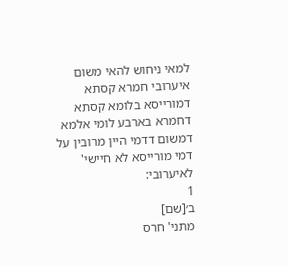למאי ניחוש להאי משום איערובי חמרא קסתא דמורייסא בלומא קסתא דחמרא בארבע לומי אלמא דמשום דדמי היין מרובין על דמי מורייסא לא חיישי' לאיערובי:
1
ב׳[שם]
מתני' חרס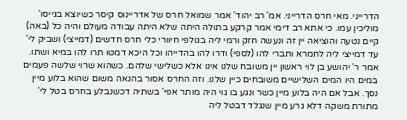הדרייני. מאי חרס הדרייני. אמ' רב יהוד' אמר שמואל חרס של אדריינוס קיסר כשיוצא בגייסו' מוליכין עמו. כי אתא רב דימי אמר קרקע בתולה היתה שלא היתה עבודה מעולם והיה כל (באה) קיים נטעה והוציאה יין זה ונעשה חזק ורמי ליה בגולפי חיוורי כלי חרס חדשים (דמייצי) ושביק לי' עד דמייצי ליה לחמרא ותברי להו (לספי) ודרו להו בהדייהו וכל היכא דמטו תרו להו במיא ושתו. אמר ר' יהושע בן לוי ראשון יין משובח שלנו אינו אלא כשלישי שלהם. כשהוא שרוי שלשה פעמים במים היו המים השלישיים משובחים כיין שלנו. וזה החרס אסור בהנאה משום שהוא בלוע מיין נסך. אבל אם היה בלוע מיין כשר ונגע בו גוי היה מותר אפי' בשתיה דכשנבלע בחרס בטל לי' מתורת משקה דלא גרע מיין שנגלד דבטל ליה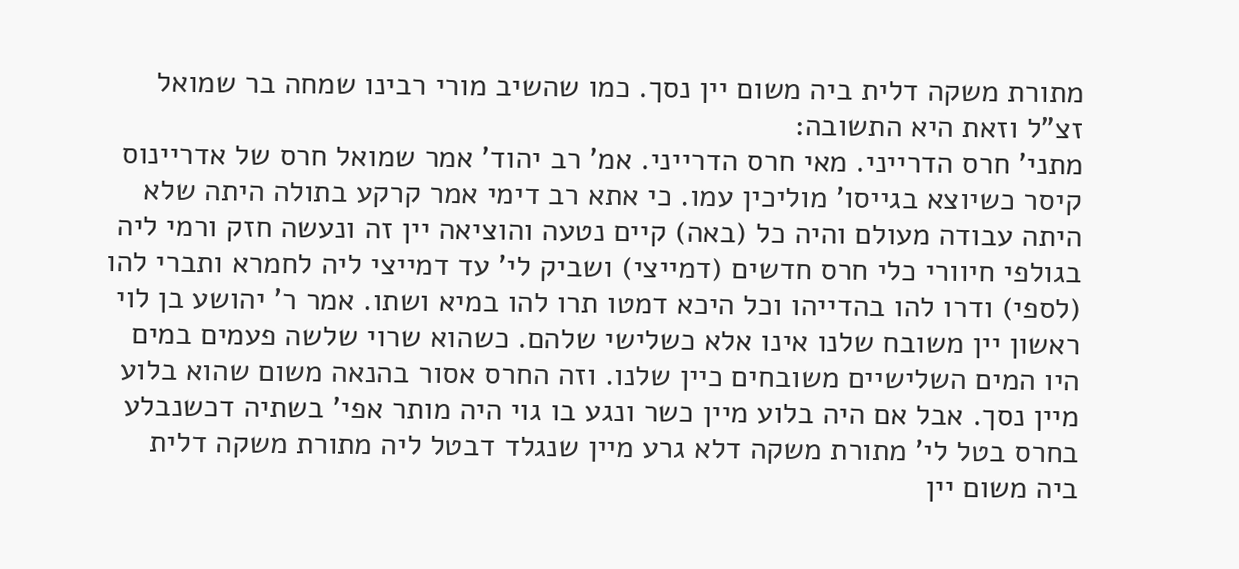מתורת משקה דלית ביה משום יין נסך. כמו שהשיב מורי רבינו שמחה בר שמואל זצ"ל וזאת היא התשובה:
מתני' חרס הדרייני. מאי חרס הדרייני. אמ' רב יהוד' אמר שמואל חרס של אדריינוס קיסר כשיוצא בגייסו' מוליכין עמו. כי אתא רב דימי אמר קרקע בתולה היתה שלא היתה עבודה מעולם והיה כל (באה) קיים נטעה והוציאה יין זה ונעשה חזק ורמי ליה בגולפי חיוורי כלי חרס חדשים (דמייצי) ושביק לי' עד דמייצי ליה לחמרא ותברי להו (לספי) ודרו להו בהדייהו וכל היכא דמטו תרו להו במיא ושתו. אמר ר' יהושע בן לוי ראשון יין משובח שלנו אינו אלא כשלישי שלהם. כשהוא שרוי שלשה פעמים במים היו המים השלישיים משובחים כיין שלנו. וזה החרס אסור בהנאה משום שהוא בלוע מיין נסך. אבל אם היה בלוע מיין כשר ונגע בו גוי היה מותר אפי' בשתיה דכשנבלע בחרס בטל לי' מתורת משקה דלא גרע מיין שנגלד דבטל ליה מתורת משקה דלית ביה משום יין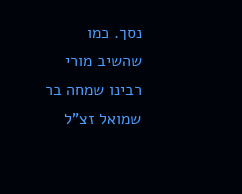נסך. כמו שהשיב מורי רבינו שמחה בר שמואל זצ"ל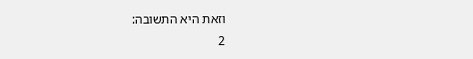וזאת היא התשובה:
2